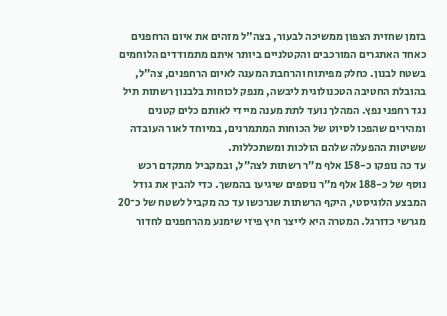בזמן שחזית הצפון ממשיכה לבעור, בצה"ל מזהים את איום הרחפנים כאחד האתגרים המורכבים והקטלניים ביותר איתם מתמודדים הלוחמים בשטח לבנון. כחלק מפיתוח והרחבת המענה לאיום הרחפנים, צה״ל, בהובלת החטיבה הטכנולוגית ליבשה, מנפק לכוחות בלבנון רשתות תיל נגד רחפני נפץ. המהלך נועד לתת מענה מיידי לאותם כלים קטנים ומהירים שהפכו לסיוט של הכוחות המתמרנים, במיוחד לאור העובדה ששיטות ההפעלה שלהם הולכות ומשתכללות.
עד כה נופקו כ-158 אלף מ״ר רשתות לצה״ל, ובמקביל מתקדם רכש נוסף של כ-188 אלף מ״ר נוספים שיגיעו בהמשך. כדי להבין את גודל המבצע הלוגיסטי, היקף הרשתות שנרכשו עד כה מקביל לשטח של כ־20 מגרשי כדורגל. המטרה היא לייצר חיץ פיזי שימנע מהרחפנים לחדור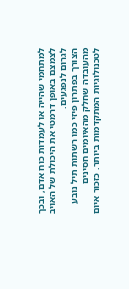למתחמי שהייה או לעמדות כוח אדם, ובכך לצמצם באופן דרמטי את היכולת של האויב לגרום לנפגעים.
הצורך בפתרון פיזי כמו רשתות תיל נובע מהעובדה שחלק מהאיומים חסינים לטכנולוגיות המתקדמות ביותר. כזכור איום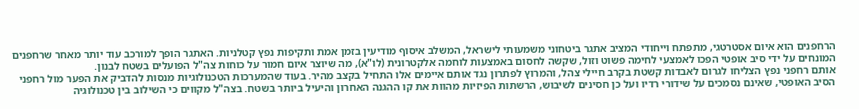הרחפנים הוא איום אסטרטגי, מתפתח וייחודי המציב אתגר ביטחוני משמעותי לישראל, המשלב איסוף מודיעין בזמן אמת ותקיפות נפץ קטלניות. האתגר הופך למורכב עוד יותר מאחר שרחפנים המונחים על ידי סיב אופטי הפכו לאמצעי לחימה פשוט וזול, שקשה לחסום באמצעות לוחמה אלקטרונית (לו"א), מה שיוצר איום חמור על כוחות צה"ל הפועלים בשטח לבנון.
אותם רחפני נפץ הצליחו לגרום לאבדות קשטת בקרב חיילי צהל, והמרוץ לפתרון נגד אותם איימים אלו התחיל בקצב מהיר. בעוד שהמערכות הטכנולוגיות מנסות להדביק את הפער מול רחפני הסיב האופטי, שאינם נסמכים על שידורי רדיו ועל כן חסינים לשיבוש, הרשתות הפיזיות מהוות את קו ההגנה האחרון והיעיל ביותר בשטח. בצה"ל מקווים כי השילוב בין טכנולוגיה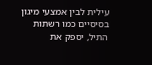עילית לבין אמצעי מיגון בסיסיים כמו רשתות התיל, יספק את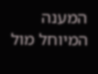המענה המיוחל מול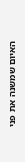האיום שמשנה את פני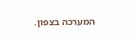המערכה בצפון.